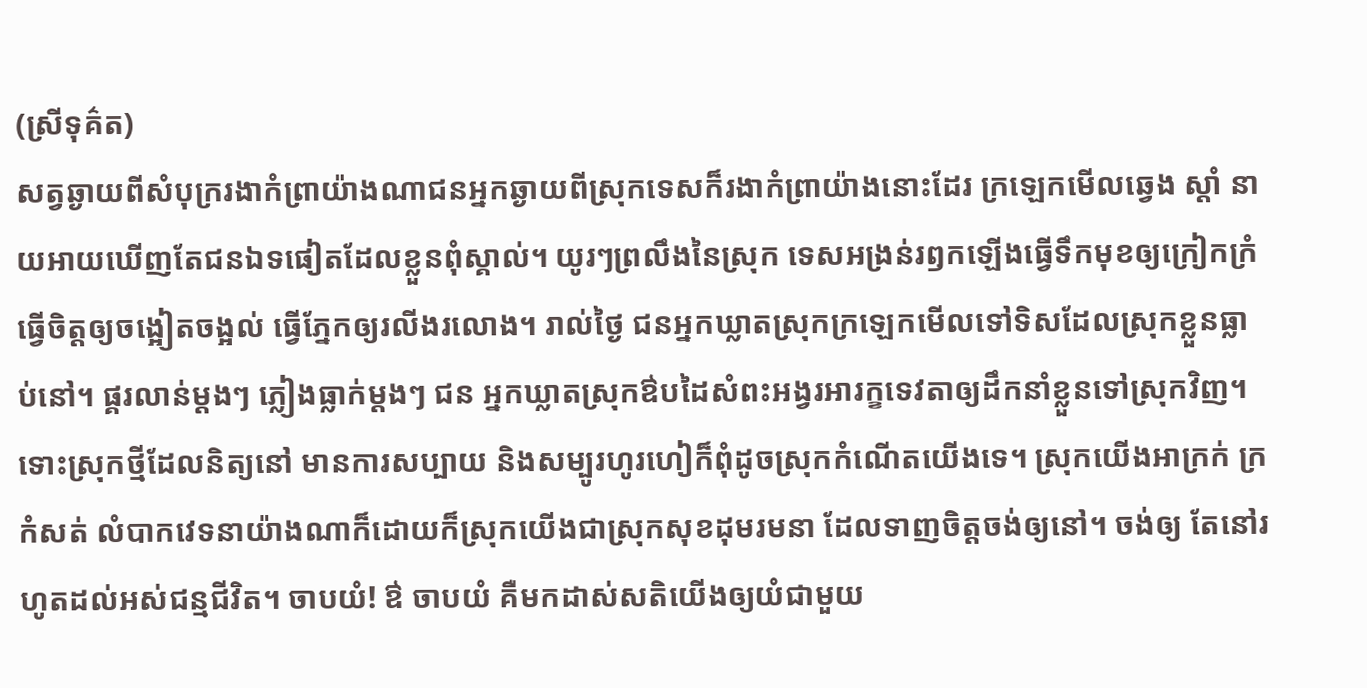(ស្រីទុគ៌ត)
សត្វឆ្ងាយពីសំបុក្ររងាកំព្រាយ៉ាងណាជនអ្នកឆ្ងាយពីស្រុកទេសក៏រងាកំព្រាយ៉ាងនោះដែរ ក្រឡេកមើលឆ្វេង ស្តាំ នាយអាយឃើញតែជនឯទផៀតដែលខ្លួនពុំស្គាល់។ យូរៗព្រលឹងនៃស្រុក ទេសអង្រន់រឭកឡើងធ្វើទឹកមុខឲ្យក្រៀកក្រំ ធ្វើចិត្តឲ្យចង្អៀតចង្អល់ ធ្វើភ្នែកឲ្យរលីងរលោង។ រាល់ថ្ងៃ ជនអ្នកឃ្លាតស្រុកក្រឡេកមើលទៅទិសដែលស្រុកខ្លួនធ្លាប់នៅ។ ផ្គរលាន់ម្តងៗ ភ្លៀងធ្លាក់ម្តងៗ ជន អ្នកឃ្លាតស្រុកឳបដៃសំពះអង្វរអារក្ខទេវតាឲ្យដឹកនាំខ្លួនទៅស្រុកវិញ។ ទោះស្រុកថ្មីដែលនិត្យនៅ មានការសប្បាយ និងសម្បូរហូរហៀក៏ពុំដូចស្រុកកំណើតយើងទេ។ ស្រុកយើងអាក្រក់ ក្រកំសត់ លំបាកវេទនាយ៉ាងណាក៏ដោយក៏ស្រុកយើងជាស្រុកសុខដុមរមនា ដែលទាញចិត្តចង់ឲ្យនៅ។ ចង់ឲ្យ តែនៅរហូតដល់អស់ជន្មជីវិត។ ចាបយំ! ឳ ចាបយំ គឺមកដាស់សតិយើងឲ្យយំជាមួយ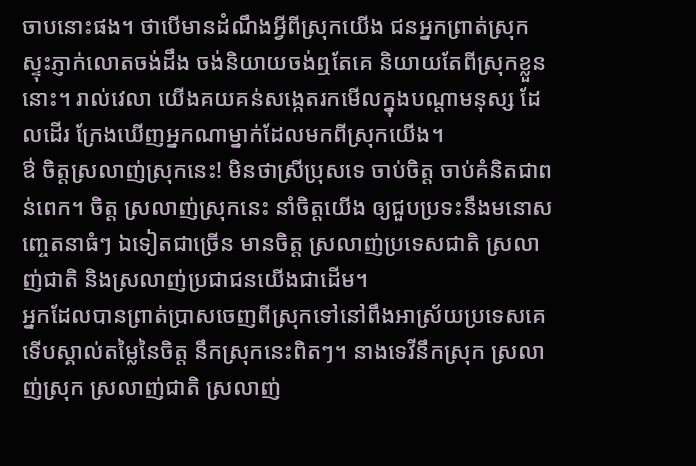ចាបនោះផង។ ថាបើមានដំណឹងអ្វីពីស្រុកយើង ជនអ្នកព្រាត់ស្រុកស្ទុះភ្ញាក់លោតចង់ដឹង ចង់និយាយចង់ឮតែគេ និយាយតែពីស្រុកខ្លួននោះ។ រាល់វេលា យើងគយគន់សង្កេតរកមើលក្នុងបណ្តាមនុស្ស ដែលដើរ ក្រែងឃើញអ្នកណាម្នាក់ដែលមកពីស្រុកយើង។
ឳ ចិត្តស្រលាញ់ស្រុកនេះ! មិនថាស្រីប្រុសទេ ចាប់ចិត្ត ចាប់គំនិតជាពន់ពេក។ ចិត្ត ស្រលាញ់ស្រុកនេះ នាំចិត្តយើង ឲ្យជួបប្រទះនឹងមនោសញ្ចេតនាធំៗ ឯទៀតជាច្រើន មានចិត្ត ស្រលាញ់ប្រទេសជាតិ ស្រលាញ់ជាតិ និងស្រលាញ់ប្រជាជនយើងជាដើម។
អ្នកដែលបានព្រាត់ប្រាសចេញពីស្រុកទៅនៅពឹងអាស្រ័យប្រទេសគេទើបស្គាល់តម្លៃនៃចិត្ត នឹកស្រុកនេះពិតៗ។ នាងទេវីនឹកស្រុក ស្រលាញ់ស្រុក ស្រលាញ់ជាតិ ស្រលាញ់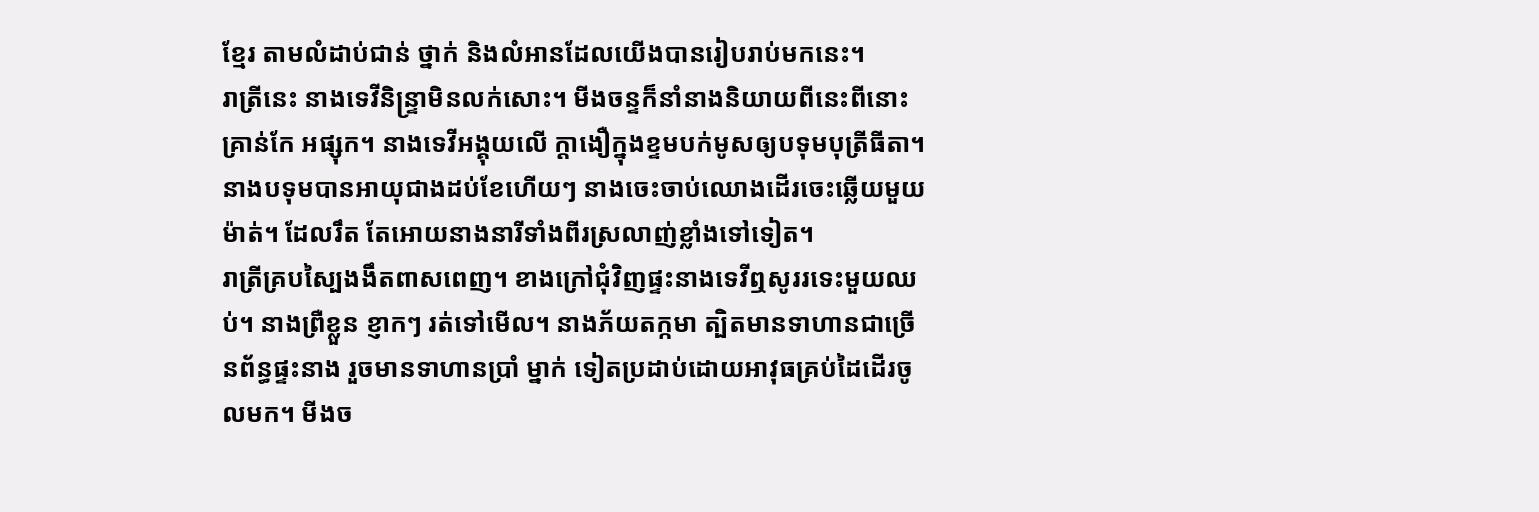ខ្មែរ តាមលំដាប់ជាន់ ថ្នាក់ និងលំអានដែលយើងបានរៀបរាប់មកនេះ។
រាត្រីនេះ នាងទេវីនិន្ទ្រាមិនលក់សោះ។ មីងចន្ទក៏នាំនាងនិយាយពីនេះពីនោះ គ្រាន់កែ អផ្សុក។ នាងទេវីអង្គុយលើ ក្តាងឿក្នុងខ្ទមបក់មូសឲ្យបទុមបុត្រីធីតា។
នាងបទុមបានអាយុជាងដប់ខែហើយៗ នាងចេះចាប់ឈោងដើរចេះឆ្លើយមួយម៉ាត់។ ដែលរឹត តែអោយនាងនារីទាំងពីរស្រលាញ់ខ្លាំងទៅទៀត។
រាត្រីគ្របស្បៃងងឹតពាសពេញ។ ខាងក្រៅជុំវិញផ្ទះនាងទេវីឮសូររទេះមួយឈប់។ នាងព្រឺខ្លួន ខ្ញាកៗ រត់ទៅមើល។ នាងភ័យតក្កមា ត្បិតមានទាហានជាច្រើនព័ន្ធផ្ទះនាង រួចមានទាហានប្រាំ ម្នាក់ ទៀតប្រដាប់ដោយអាវុធគ្រប់ដៃដើរចូលមក។ មីងច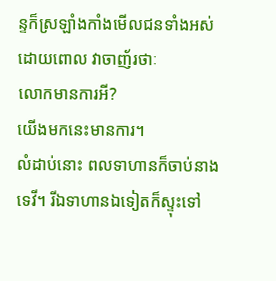ន្ទក៏ស្រឡាំងកាំងមើលជនទាំងអស់ដោយពោល វាចាញ័រថាៈ
លោកមានការអី?
យើងមកនេះមានការ។
លំដាប់នោះ ពលទាហានក៏ចាប់នាងទេវី។ រីឯទាហានឯទៀតក៏ស្ទុះទៅ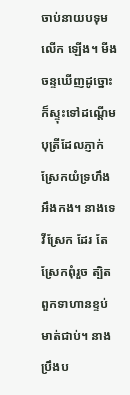ចាប់នាយបទុមលើក ឡើង។ មីងចន្ទឃើញដូច្នោះក៏ស្ទុះទៅដណ្តើមបុត្រីដែលភ្ញាក់ស្រែកយំទ្រហឹងអឹងកង។ នាងទេវីស្រែក ដែរ តែស្រែកពុំរួច ត្បិតពួកទាហានខ្ទប់មាត់ជាប់។ នាងប្រឹងប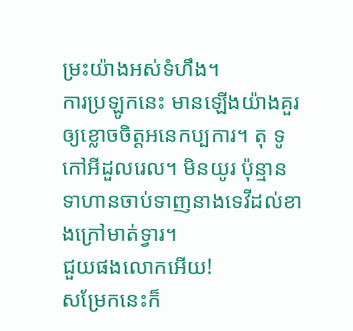ម្រះយ៉ាងអស់ទំហឹង។
ការប្រឡូកនេះ មានឡើងយ៉ាងគួរឲ្យខ្លោចចិត្តអនេកប្បការ។ តុ ទូ កៅអីដួលរេល។ មិនយូរ ប៉ុន្មាន ទាហានចាប់ទាញនាងទេវីដល់ខាងក្រៅមាត់ទ្វារ។
ជួយផងលោកអើយ!
សម្រែកនេះក៏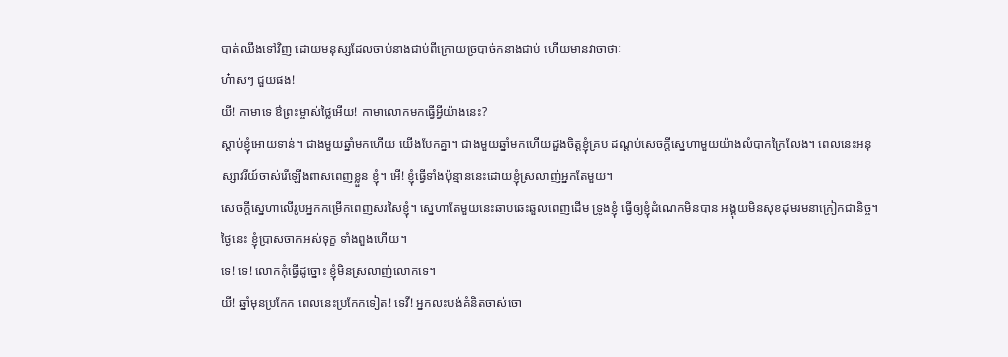បាត់ឈឹងទៅវិញ ដោយមនុស្សដែលចាប់នាងជាប់ពីក្រោយច្របាច់កនាងជាប់ ហើយមានវាចាថាៈ
ហ៎ាសៗ ជួយផង!
យី! កាមាទេ ឳព្រះម្ចាស់ថ្លៃអើយ! កាមាលោកមកធ្វើអ្វីយ៉ាងនេះ?
ស្តាប់ខ្ញុំអោយទាន់។ ជាងមួយឆ្នាំមកហើយ យើងបែកគ្នា។ ជាងមួយឆ្នាំមកហើយដួងចិត្តខ្ញុំគ្រប ដណ្តប់សេចក្តីស្នេហាមួយយ៉ាងលំបាកក្រៃលែង។ ពេលនេះអនុស្សាវរីយ៍ចាស់រើឡើងពាសពេញខ្លួន ខ្ញុំ។ អើ! ខ្ញុំធ្វើទាំងប៉ុន្មាននេះដោយខ្ញុំស្រលាញ់អ្នកតែមួយ។
សេចក្តីស្នេហាលើរូបអ្នកកម្រើកពេញសរសៃខ្ញុំ។ ស្នេហាតែមួយនេះឆាបឆេះឆួលពេញដើម ទ្រូងខ្ញុំ ធ្វើឲ្យខ្ញុំដំណេកមិនបាន អង្គុយមិនសុខដុមរមនាក្រៀកជានិច្ច។ ថ្ងៃនេះ ខ្ញុំប្រាសចាកអស់ទុក្ខ ទាំងពួងហើយ។
ទេ! ទេ! លោកកុំធ្វើដូច្នោះ ខ្ញុំមិនស្រលាញ់លោកទេ។
យី! ឆ្នាំមុនប្រកែក ពេលនេះប្រកែកទៀត! ទេវី! អ្នកលះបង់គំនិតចាស់ចោ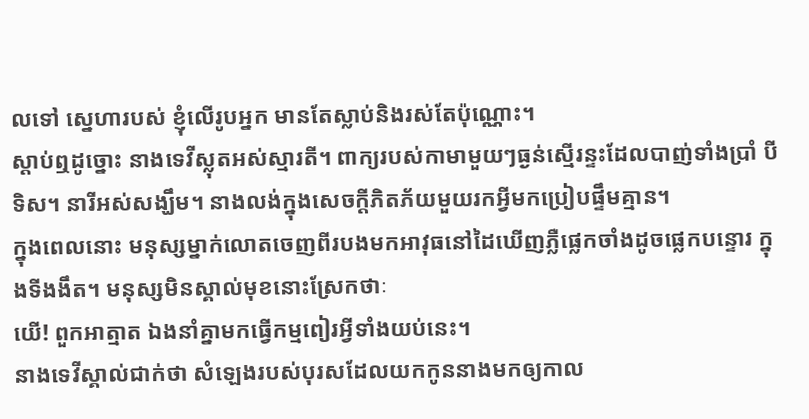លទៅ ស្នេហារបស់ ខ្ញុំលើរូបអ្នក មានតែស្លាប់និងរស់តែប៉ុណ្ណោះ។
ស្តាប់ឮដូច្នោះ នាងទេវីស្លុតអស់ស្មារតី។ ពាក្យរបស់កាមាមួយៗធ្ងន់ស្មើរន្ទះដែលបាញ់ទាំងប្រាំ បីទិស។ នារីអស់សង្ឃឹម។ នាងលង់ក្នុងសេចក្តីភិតភ័យមួយរកអ្វីមកប្រៀបផ្ទឹមគ្មាន។
ក្នុងពេលនោះ មនុស្សម្នាក់លោតចេញពីរបងមកអាវុធនៅដៃឃើញភ្លឺផ្លេកចាំងដូចផ្លេកបន្ទោរ ក្នុងទីងងឹត។ មនុស្សមិនស្គាល់មុខនោះស្រែកថាៈ
យើ! ពួកអាត្មាត ឯងនាំគ្នាមកធ្វើកម្មពៀរអ្វីទាំងយប់នេះ។
នាងទេវីស្គាល់ជាក់ថា សំឡេងរបស់បុរសដែលយកកូននាងមកឲ្យកាល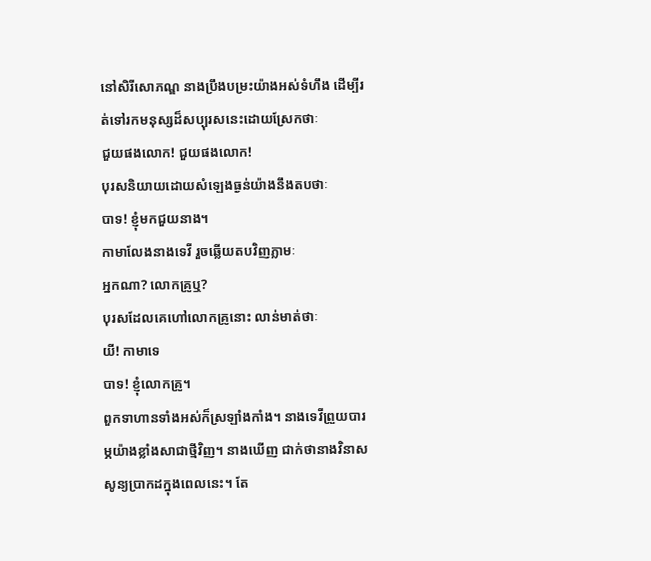នៅសិរីសោភណ្ឌ នាងប្រឹងបម្រះយ៉ាងអស់ទំហឹង ដើម្បីរត់ទៅរកមនុស្សដ៏សប្បុរសនេះដោយស្រែកថាៈ
ជួយផងលោក! ជួយផងលោក!
បុរសនិយាយដោយសំឡេងធ្ងន់យ៉ាងនឹងតបថាៈ
បាទ! ខ្ញុំមកជួយនាង។
កាមាលែងនាងទេវី រួចឆ្លើយតបវិញភ្លាមៈ
អ្នកណា? លោកគ្រូឬ?
បុរសដែលគេហៅលោកគ្រូនោះ លាន់មាត់ថាៈ
យី! កាមាទេ
បាទ! ខ្ញុំលោកគ្រូ។
ពួកទាហានទាំងអស់ក៏ស្រឡាំងកាំង។ នាងទេវីព្រួយបារម្ភយ៉ាងខ្លាំងសាជាថ្មីវិញ។ នាងឃើញ ជាក់ថានាងវិនាសសូន្យប្រាកដក្នុងពេលនេះ។ តែ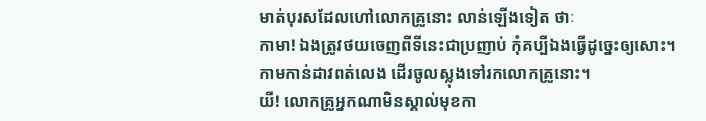មាត់បុរសដែលហៅលោកគ្រូនោះ លាន់ឡើងទៀត ថាៈ
កាមា! ឯងត្រូវថយចេញពីទីនេះជាប្រញាប់ កុំគប្បីឯងធ្វើដូច្នេះឲ្យសោះ។
កាមកាន់ដាវពត់លេង ដើរចូលស្លុងទៅរកលោកគ្រូនោះ។
យី! លោកគ្រូអ្នកណាមិនស្គាល់មុខកា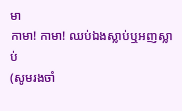មា
កាមា! កាមា! ឈប់ឯងស្លាប់ឬអញស្លាប់
(សូមរងចាំ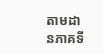តាមដានភាគទី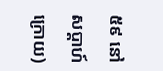៥៩ នៅសប្តាហ៍ក្រោយ)